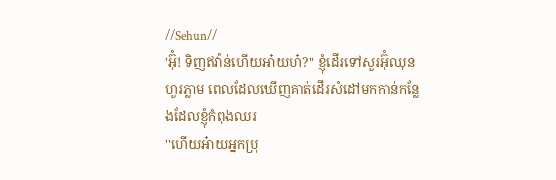//Sehun//
'អ៊ុំ! ទិញឥវ៉ាន់ហេីយអា៎យហ៎?'' ខ្ញុំដេីរទៅសួរអ៊ុំឈុនហួរភ្លាម ពេលដែលឃេីញគាត់ដេីរសំដៅមកកាន់កន្លែងដែលខ្ញុំកំពុងឈរ
''ហេីយអ៎ាយអ្នកប្រុ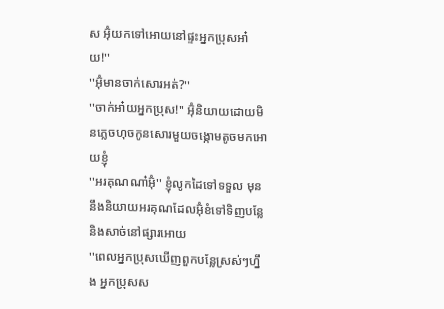ស អ៊ុំយកទៅអេាយនៅផ្ទះអ្នកប្រុសអា៎យ!''
''អ៊ុំមានចាក់សេារអត់?''
''ចាក់អា៎យអ្នកប្រុស!'' អ៊ុំនិយាយដេាយមិនភ្លេចហុចកូនសេារមួយចង្កេាមតូចមកអេាយខ្ញុំ
''អរគុណណា៎អ៊ុំ'' ខ្ញុំលូកដៃទៅទទួល មុននឹងនិយាយអរគុណដែលអ៊ុំខំទៅទិញបន្លែ និងសាច់នៅផ្សារអេាយ
''ពេលអ្នកប្រុសឃេីញពួកបន្លែស្រស់ៗហ្នឹង អ្នកប្រុសស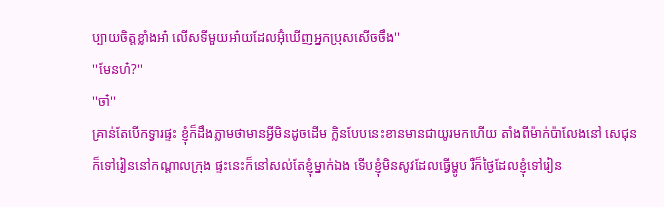ប្បាយចិត្តខ្លាំងអា៎ លេីសទីមួយអា៎យដែលអ៊ុំឃេីញអ្នកប្រុសសេីចចឹង''
''មែនហ៎?''
''ចា៎''
គ្រាន់តែបេីកទ្វារផ្ទះ ខ្ញុំក៏ដឹងភ្លាមថាមានអ្វីមិនដូចដេីម ក្លិនបែបនេះខានមានជាយូរមកហេីយ តាំងពីម៉ាក់ប៉ាលែងនៅ សេជុនក៏ទៅរៀននៅកណ្តាលក្រុង ផ្ទះនេះក៏នៅសល់តែខ្ញុំម្នាក់ឯង ទេីបខ្ញុំមិនសូវដែលធ្វេីម្ហូប រឺក៏ថ្ងៃដែលខ្ញុំទៅរៀន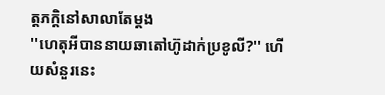ត្តភក្តិនៅសាលាតែម្តង
''ហេតុអីបាននាយឆាតៅហ៊ូដាក់ប្រខូលី?'' ហេីយសំនួរនេះ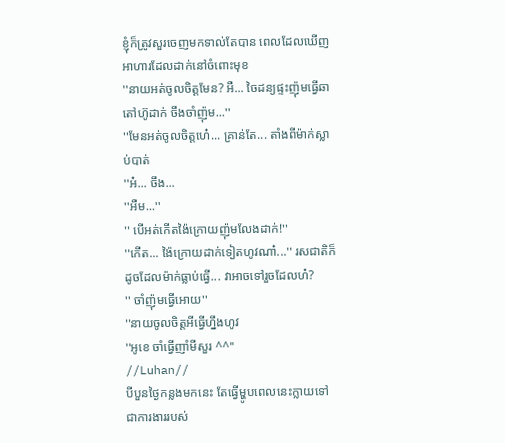ខ្ញុំក៏ត្រូវសួរចេញមកទាល់តែបាន ពេលដែលឃេីញអាហារដែលដាក់នៅចំពេាះមុខ
''នាយអត់ចូលចិត្តមែន? អឺ... ចៃដន្យផ្ទះញ៉ុមធ្វេីឆាតៅហ៊ូដាក់ ចឹងចាំញ៉ុម...''
''មែនអត់ចូលចិត្តហេ៎... គ្រាន់តែ... តាំងពីម៉ាក់ស្លាប់បាត់
''អ៎... ចឹង...
''អឺម...''
'' បេីអត់កេីតង៉ៃក្រេាយញ៉ុមលែងដាក់!''
''កេីត... ង៉ៃក្រេាយដាក់ទៀតហូវណា៎...'' រសជាតិក៏ដូចដែលម៉ាក់ធ្លាប់ធ្វេី... វាអាចទៅរួចដែលហ៎?
'' ចាំញ៉ុមធ្វេីអេាយ''
''នាយចូលចិត្តអីធ្វេីហ្នឹងហូវ
''អូខេ ចាំធ្វេីញាំមីសួរ ^^''
//Luhan//
បីបួនថ្ងៃកន្លងមកនេះ តែធ្វេីម្ហូបពេលនេះក្លាយទៅជាការងាររបស់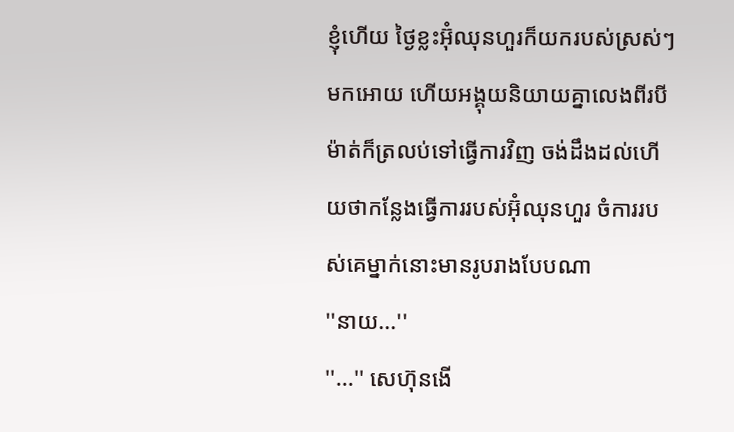ខ្ញុំហេីយ ថ្ងៃខ្លះអ៊ុំឈុនហួរក៏យករបស់ស្រស់ៗមកអេាយ ហេីយអង្គុយនិយាយគ្នាលេងពីរបីម៉ាត់ក៏ត្រលប់ទៅធ្វេីការវិញ ចង់ដឹងដល់ហេីយថាកន្លែងធ្វេីការរបស់អ៊ុំឈុនហួរ ចំការរបស់គេម្នាក់នេាះមានរូបរាងបែបណា
''នាយ...''
''...'' សេហ៊ុនងេី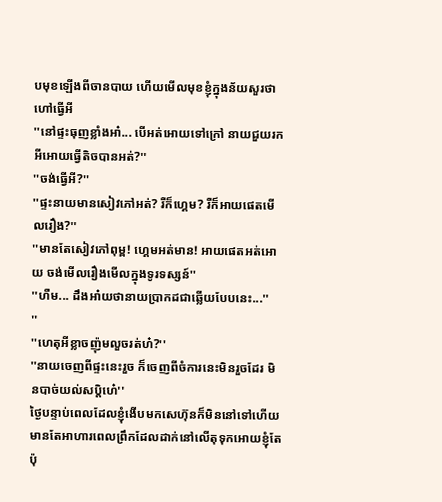បមុខឡេីងពីចានបាយ ហេីយមេីលមុខខ្ញុំក្នុងន័យសួរថាហៅធ្វេីអី
''នៅផ្ទះធុញខ្លាំងអា៎... បេីអត់អេាយទៅក្រៅ នាយជួយរកអីអេាយធ្វេីតិចបានអត់?''
''ចង់ធ្វេីអី?''
''ផ្ទះនាយមានសៀវភៅអត់? រឺក៏ហ្គេម? រឺក៏អាយផេតមេីលរឿង?''
''មានតែសៀវភៅពុម្ព! ហ្គេមអត់មាន! អាយផេតអត់អេាយ ចង់មេីលរឿងមេីលក្នុងទូរទស្សន៍''
''ហឺម... ដឹងអា៎យថានាយប្រាកដជាឆ្លេីយបែបនេះ...''
''
''ហេតុអីខ្លាចញ៉ុមលួចរត់ហ៎?''
''នាយចេញពីផ្ទះនេះរួច ក៏ចេញពីចំការនេះមិនរួចដែរ មិនបាច់យល់សប្តិហេ៎''
ថ្ងៃបន្ទាប់ពេលដែលខ្ញុំងេីបមកសេហ៊ុនក៏មិននៅទៅហេីយ មានតែអាហារពេលព្រឹកដែលដាក់នៅលេីតុទុកអេាយខ្ញុំតែប៉ុ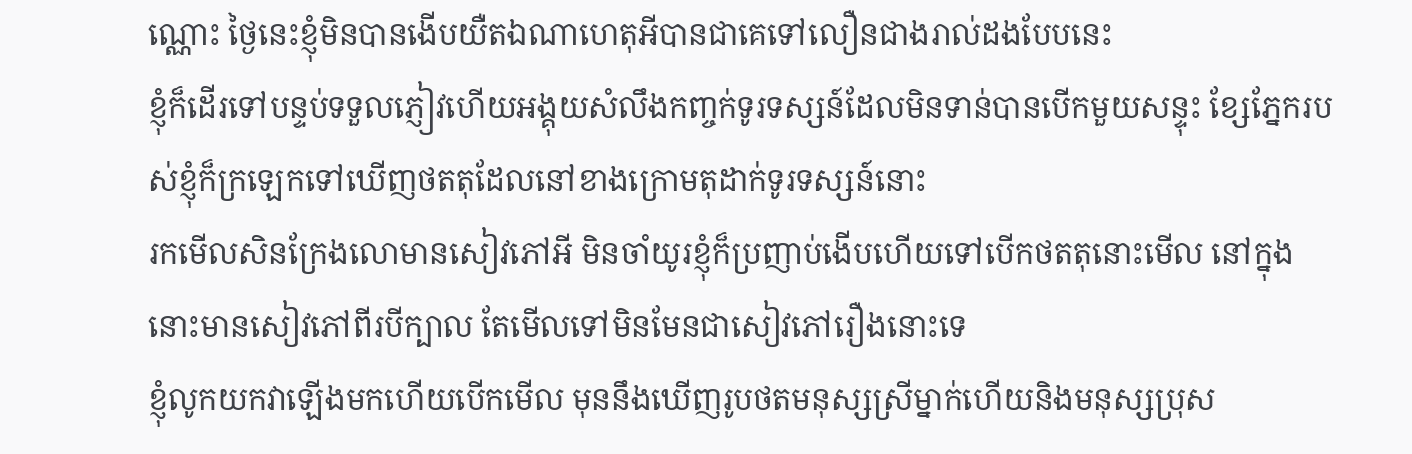ណ្ណេាះ ថ្ងៃនេះខ្ញុំមិនបានងេីបយឺតឯណាហេតុអីបានជាគេទៅលឿនជាងរាល់ដងបែបនេះ
ខ្ញុំក៏ដេីរទៅបន្ទប់ទទួលភ្ញៀវហេីយអង្គុយសំលឹងកញ្ចក់ទូរទស្សន៍ដែលមិនទាន់បានបេីកមួយសន្ទុះ ខ្សែភ្នែករបស់ខ្ញុំក៏ក្រឡេកទៅឃេីញថតតុដែលនៅខាងក្រេាមតុដាក់ទូរទស្សន៍នេាះ
រកមេីលសិនក្រែងលេាមានសៀវភៅអី មិនចាំយូរខ្ញុំក៏ប្រញាប់ងេីបហេីយទៅបេីកថតតុនេាះមេីល នៅក្នុងនេាះមានសៀវភៅពីរបីក្បាល តែមេីលទៅមិនមែនជាសៀវភៅរឿងនេាះទេ
ខ្ញុំលូកយកវាឡេីងមកហេីយបេីកមេីល មុននឹងឃេីញរូបថតមនុស្សស្រីម្នាក់ហេីយនិងមនុស្សប្រុស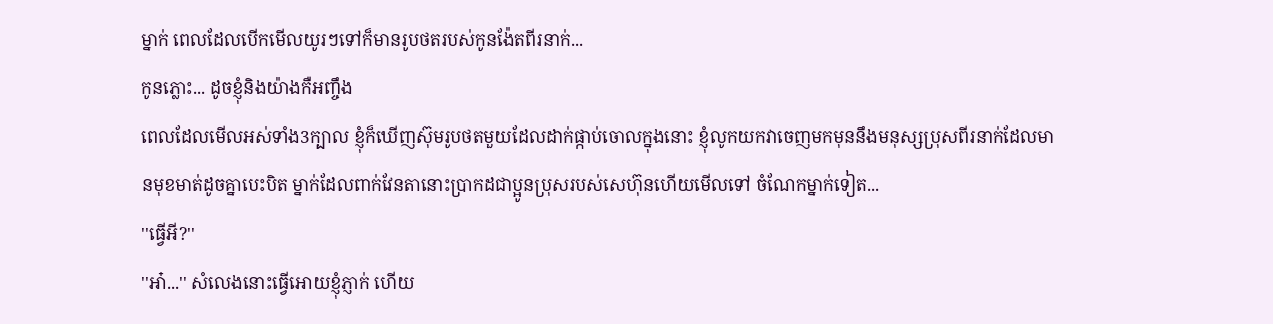ម្នាក់ ពេលដែលបេីកមេីលយូរៗទៅក៏មានរូបថតរបស់កូនង៉ែតពីរនាក់...
កូនភ្លេាះ... ដូចខ្ញុំនិងយ៉ាងកឺអញ្ចឹង
ពេលដែលមេីលអស់ទាំង3ក្បាល ខ្ញុំក៏ឃេីញស៊ុមរូបថតមួយដែលដាក់ផ្កាប់ចេាលក្នុងនេាះ ខ្ញុំលូកយកវាចេញមកមុននឹងមនុស្សប្រុសពីរនាក់ដែលមានមុខមាត់ដូចគ្នាបេះបិត ម្នាក់ដែលពាក់វែនតានេាះប្រាកដជាប្អូនប្រុសរបស់សេហ៊ុនហេីយមេីលទៅ ចំណែកម្នាក់ទៀត...
''ធ្វេីអី?''
''អា៎...'' សំលេងនេាះធ្វេីអេាយខ្ញុំភ្ញាក់ ហេីយ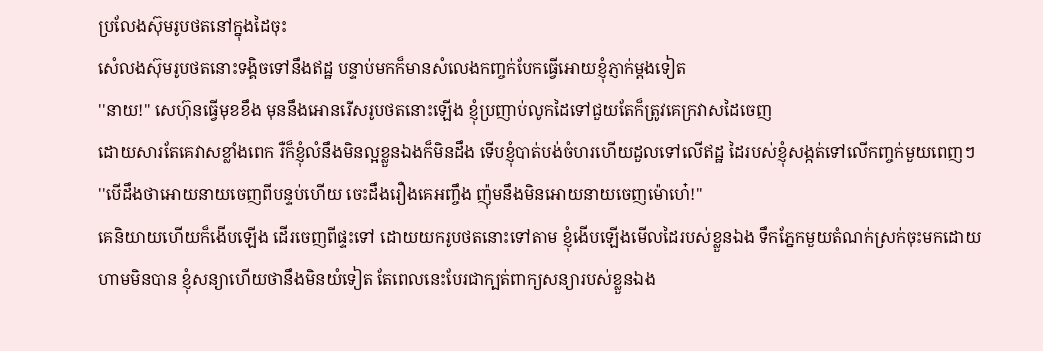ប្រលែងស៊ុមរូបថតនៅក្នុងដៃចុះ
សំេលងស៊ុមរូបថតនេាះទង្គិចទៅនឹងឥដ្ឋ បន្ទាប់មកក៏មានសំលេងកញ្ចក់បែកធ្វេីអេាយខ្ញុំភ្ញាក់ម្តងទៀត
''នាយ!'' សេហ៊ុនធ្វេីមុខខឹង មុននឹងអេានរេីសរូបថតនេាះឡេីង ខ្ញុំប្រញាប់លូកដៃទៅជួយតែក៏ត្រូវគេក្រវាសដៃចេញ
ដេាយសារតែគេវាសខ្លាំងពេក រឺក៏ខ្ញុំលំនឹងមិនល្អខ្លួនឯងក៏មិនដឹង ទេីបខ្ញុំបាត់បង់ចំហរហេីយដួលទៅលេីឥដ្ឋ ដៃរបស់ខ្ញុំសង្កត់ទៅលេីកញ្ចក់មួយពេញៗ
''បេីដឹងថាអេាយនាយចេញពីបន្ទប់ហេីយ ចេះដឹងរឿងគេអញ្ចឹង ញ៉ុមនឹងមិនអេាយនាយចេញម៉េាហេ៎!''
គេនិយាយហេីយក៏ងេីបឡេីង ដេីរចេញពីផ្ទះទៅ ដេាយយករូបថតនេាះទៅតាម ខ្ញុំងេីបឡេីងមេីលដៃរបស់ខ្លួនឯង ទឹកភ្នែកមួយតំណក់ស្រក់ចុះមកដេាយហាមមិនបាន ខ្ញុំសន្យាហេីយថានឹងមិនយំទៀត តែពេលនេះបែរជាក្បត់ពាក្យសន្យារបស់ខ្លួនឯង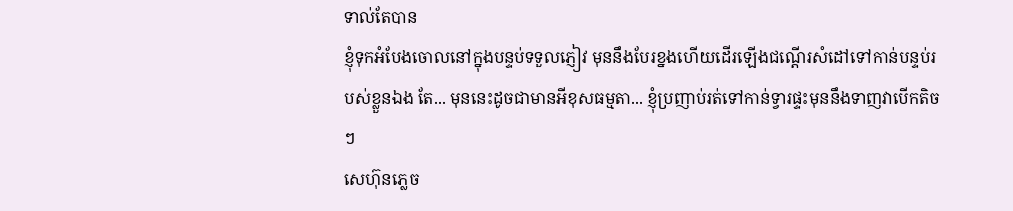ទាល់តែបាន
ខ្ញុំទុកអំបែងចេាលនៅក្នុងបន្ទប់ទទួលភ្ញៀវ មុននឹងបែរខ្នងហេីយដេីរឡេីងជណ្តេីរសំដៅទៅកាន់បន្ទប់របស់ខ្លួនឯង តែ... មុននេះដូចជាមានអីខុសធម្មតា... ខ្ញុំប្រញាប់រត់ទៅកាន់ទ្វារផ្ទះមុននឹងទាញវាបេីកតិចៗ
សេហ៊ុនភ្លេច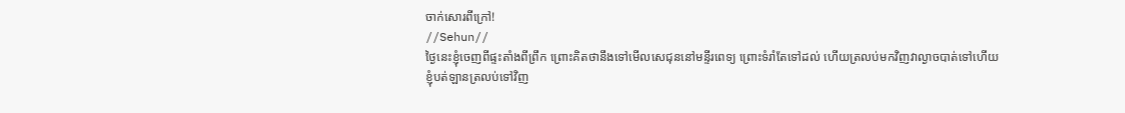ចាក់សេារពីក្រៅ!
//Sehun//
ថ្ងៃនេះខ្ញុំចេញពីផ្ទះតាំងពីព្រឹក ព្រេាះគិតថានឹងទៅមេីលសេជុននៅមន្ទីរពេទ្យ ព្រេាះទំរាំតែទៅដល់ ហេីយត្រលប់មកវិញវាល្ងាចបាត់ទៅហេីយ
ខ្ញុំបត់ឡានត្រលប់ទៅវិញ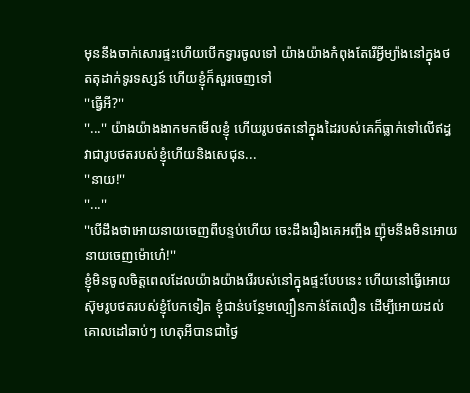មុននឹងចាក់សេារផ្ទះហេីយបេីកទ្វារចូលទៅ យ៉ាងយ៉ាងកំពុងតែរេីអ្វីម្យ៉ាងនៅក្នុងថតតុដាក់ទូរទស្សន៍ ហេីយខ្ញុំក៏សួរចេញទៅ
''ធ្វេីអី?''
''...'' យ៉ាងយ៉ាងងាកមកមេីលខ្ញុំ ហេីយរូបថតនៅក្នុងដៃរបស់គេក៏ធ្លាក់ទៅលេីឥដ្ធ
វាជារូបថតរបស់ខ្ញុំហេីយនិងសេជុន...
''នាយ!''
''...''
''បេីដឹងថាអេាយនាយចេញពីបន្ទប់ហេីយ ចេះដឹងរឿងគេអញ្ចឹង ញ៉ុមនឹងមិនអេាយនាយចេញម៉េាហេ៎!''
ខ្ញុំមិនចូលចិត្តពេលដែលយ៉ាងយ៉ាងរេីរបស់នៅក្នុងផ្ទះបែបនេះ ហេីយនៅធ្វេីអេាយស៊ុមរូបថតរបស់ខ្ញុំបែកទៀត ខ្ញុំជាន់បន្ថែមល្បឿនកាន់តែលឿន ដេីម្បីអេាយដល់គេាលដៅឆាប់ៗ ហេតុអីបានជាថ្ងៃ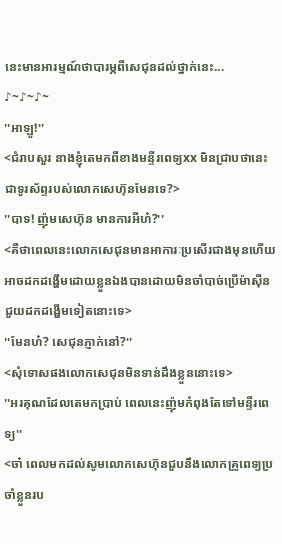នេះមានអារម្មណ៍ថាបារម្ភពីសេជុនដល់ថ្នាក់នេះ...
♪~♪~♪~
''អាឡូ!''
<ជំរាបសួរ នាងខ្ញុំតេមកពីខាងមន្ទីរពេទ្យxx មិនជ្រាបថានេះជាទូរស័ព្ទរបស់លេាកសេហ៊ុនមែនទេ?>
''បាទ! ញ៉ុមសេហ៊ុន មានការអីហ៎?''
<គឺថាពេលនេះលេាកសេជុនមានអាការៈប្រសេីរជាងមុនហេីយ អាចដកដង្ហេីមដេាយខ្លួនឯងបានដេាយមិនចាំបាច់ប្រេីម៉ាសុីនជួយដកដង្ហេីមទៀតនេាះទេ>
''មែនហ៎? សេជុនភ្ញាក់នៅ?''
<សុំទេាសផងលេាកសេជុនមិនទាន់ដឹងខ្លួននេាះទេ>
''អរគុណដែលតេមកប្រាប់ ពេលនេះញ៉ុមកំពុងតែទៅមន្ទីរពេទ្យ''
<ចា៎ ពេលមកដល់សូមលេាកសេហ៊ុនជួបនឹងលេាកគ្រូពេទ្យប្រចាំខ្លួនរប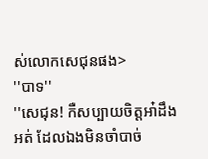ស់លេាកសេជុនផង>
''បាទ''
''សេជុន! កឺសប្បាយចិត្តអា៎ដឹងអត់ ដែលឯងមិនចាំបាច់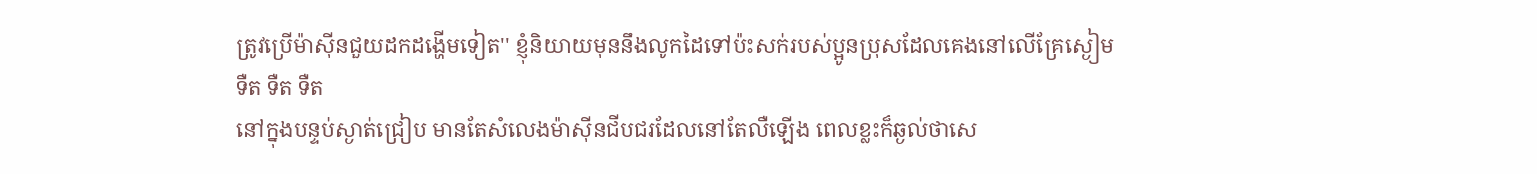ត្រូវប្រេីម៉ាសុីនជួយដកដង្ហេីមទៀត'' ខ្ញុំនិយាយមុននឹងលូកដៃទៅប៉ះសក់របស់ប្អូនប្រុសដែលគេងនៅលេីគ្រែស្ងៀម
ទឺត ទឺត ទឺត
នៅក្នុងបន្ទប់ស្ងាត់ជ្រៀប មានតែសំលេងម៉ាសុីនជីបជរដែលនៅតែលឺឡេីង ពេលខ្លះក៏ឆ្ងល់ថាសេ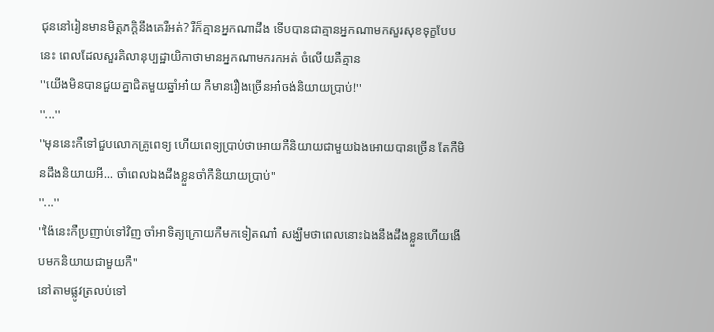ជុននៅរៀនមានមិត្តភក្តិនឹងគេរឺអត់? រឺក៏គ្មានអ្នកណាដឹង ទេីបបានជាគ្មានអ្នកណាមកសួរសុខទុក្ខបែបនេះ ពេលដែលសួរគិលានុប្បដ្ឋាយិកាថាមានអ្នកណាមករកអត់ ចំលេីយគឺគ្មាន
''យេីងមិនបានជួយគ្នាជិតមួយឆ្នាំអា៎យ កឺមានរឿងច្រេីនអា៎ចង់និយាយប្រាប់!''
''...''
''មុននេះកឺទៅជួបលេាកគ្រូពេទ្យ ហេីយពេទ្យប្រាប់ថាអេាយកឺនិយាយជាមួយឯងអេាយបានច្រេីន តែកឺមិនដឹងនិយាយអី... ចាំពេលឯងដឹងខ្លួនចាំកឺនិយាយប្រាប់''
''...''
''ង៉ៃនេះកឺប្រញាប់ទៅវិញ ចាំអាទិត្យក្រេាយកឺមកទៀតណា៎ សង្ឃឹមថាពេលនេាះឯងនឹងដឹងខ្លួនហេីយងេីបមកនិយាយជាមួយកឺ''
នៅតាមផ្លូវត្រលប់ទៅ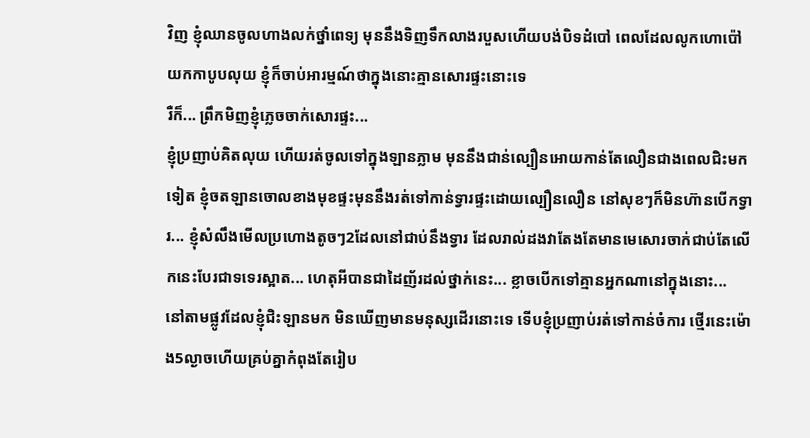វិញ ខ្ញុំឈានចូលហាងលក់ថ្នាំពេទ្យ មុននឹងទិញទឹកលាងរបួសហេីយបង់បិទដំបៅ ពេលដែលលូកហេាប៉ៅយកកាបូបលុយ ខ្ញុំក៏ចាប់អារម្មណ៍ថាក្នុងនេាះគ្មានសេារផ្ទះនេាះទេ
រឺក៏... ព្រឹកមិញខ្ញុំភ្លេចចាក់សេារផ្ទះ...
ខ្ញុំប្រញាប់គិតលុយ ហេីយរត់ចូលទៅក្នុងឡានភ្លាម មុននឹងជាន់ល្បឿនអេាយកាន់តែលឿនជាងពេលជិះមកទៀត ខ្ញុំចតឡានចេាលខាងមុខផ្ទះមុននឹងរត់ទៅកាន់ទ្វារផ្ទះដេាយល្បឿនលឿន នៅសុខៗក៏មិនហ៊ានបេីកទ្វារ... ខ្ញុំសំលឹងមេីលប្រហេាងតូចៗ2ដែលនៅជាប់នឹងទ្វារ ដែលរាល់ដងវាតែងតែមានមេសេារចាក់ជាប់តែលេីកនេះបែរជាទទេរស្អាត... ហេតុអីបានជាដៃញ័រដល់ថ្នាក់នេះ... ខ្លាចបេីកទៅគ្មានអ្នកណានៅក្នុងនេាះ...
នៅតាមផ្លូវដែលខ្ញុំជិះឡានមក មិនឃេីញមានមនុស្សដេីរនេាះទេ ទេីបខ្ញុំប្រញាប់រត់ទៅកាន់ចំការ ថ្មេីរនេះម៉េាង5ល្ងាចហេីយគ្រប់គ្នាកំពុងតែរៀប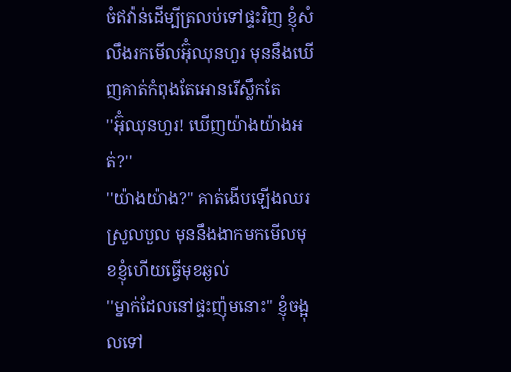ចំឥវ៉ាន់ដេីម្បីត្រលប់ទៅផ្ទះវិញ ខ្ញុំសំលឹងរកមេីលអ៊ុំឈុនហួរ មុននឹងឃេីញគាត់កំពុងតែអេានរេីស្លឹកតែ
''អ៊ុំឈុនហួរ! ឃេីញយ៉ាងយ៉ាងអត់?''
''យ៉ាងយ៉ាង?'' គាត់ងេីបឡេីងឈរស្រួលបួល មុននឹងងាកមកមេីលមុខខ្ញុំហេីយធ្វេីមុខឆ្ងល់
''ម្នាក់ដែលនៅផ្ទះញ៉ុមនេាះ'' ខ្ញុំចង្អុលទៅ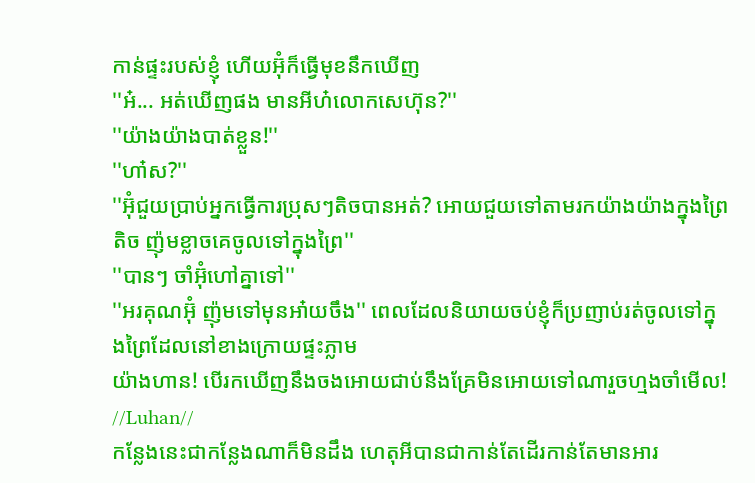កាន់ផ្ទះរបស់ខ្ញុំ ហេីយអ៊ុំក៏ធ្វេីមុខនឹកឃេីញ
''អ៎... អត់ឃេីញផង មានអីហ៎លេាកសេហ៊ុន?''
''យ៉ាងយ៉ាងបាត់ខ្លួន!''
''ហា៎ស?''
''អ៊ុំជួយប្រាប់អ្នកធ្វេីការប្រុសៗតិចបានអត់? អេាយជួយទៅតាមរកយ៉ាងយ៉ាងក្នុងព្រៃតិច ញ៉ុមខ្លាចគេចូលទៅក្នុងព្រៃ''
''បានៗ ចាំអ៊ុំហៅគ្នាទៅ''
''អរគុណអ៊ុំ ញ៉ុមទៅមុនអា៎យចឹង'' ពេលដែលនិយាយចប់ខ្ញុំក៏ប្រញាប់រត់ចូលទៅក្នុងព្រៃដែលនៅខាងក្រេាយផ្ទះភ្លាម
យ៉ាងហាន! បេីរកឃេីញនឹងចងអេាយជាប់នឹងគ្រែមិនអេាយទៅណារួចហ្មងចាំមេីល!
//Luhan//
កន្លែងនេះជាកន្លែងណាក៏មិនដឹង ហេតុអីបានជាកាន់តែដេីរកាន់តែមានអារ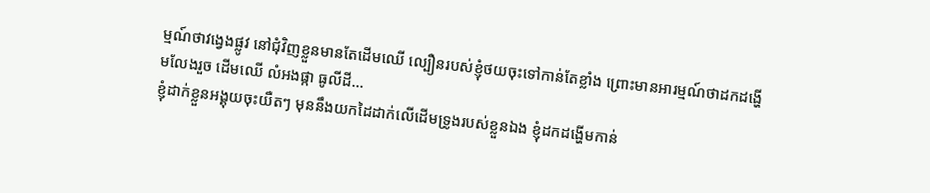ម្មណ៍ថាវង្វេងផ្លូវ នៅជុំវិញខ្លួនមានតែដេីមឈេី ល្បឿនរបស់ខ្ញុំថយចុះទៅកាន់តែខ្លាំង ព្រេាះមានអារម្មណ៍ថាដកដង្ហេីមលែងរួច ដេីមឈេី លំអងផ្កា ធូលីដី...
ខ្ញុំដាក់ខ្លួនអង្គុយចុះយឺតៗ មុននឹងយកដៃដាក់លេីដេីមទ្រូងរបស់ខ្លួនឯង ខ្ញុំដកដង្ហេីមកាន់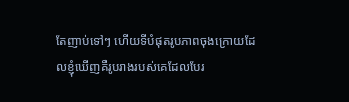តែញាប់ទៅៗ ហេីយទីបំផុតរូបភាពចុងក្រេាយដែលខ្ញុំឃេីញគឺរូបរាងរបស់គេដែលបែរ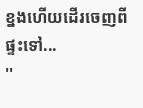ខ្នងហេីយដេីរចេញពីផ្ទះទៅ...
''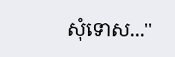សុំទេាស...''